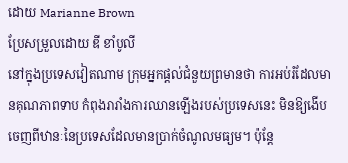ដោយ Marianne Brown
ប្រែសម្រួលដោយ ឌី ខាំបូលី
នៅក្នុងប្រទេសវៀតណាម ក្រុមអ្នកផ្តល់ជំនួយព្រមានថា ការអប់រំដែលមានគុណភាពទាប កំពុងរារាំងការឈានឡើងរបស់ប្រទេសនេះ មិនឱ្យងើបចេញពីឋានៈនៃប្រទេសដែលមានប្រាក់ចំណូលមធ្យម។ ប៉ុន្តែ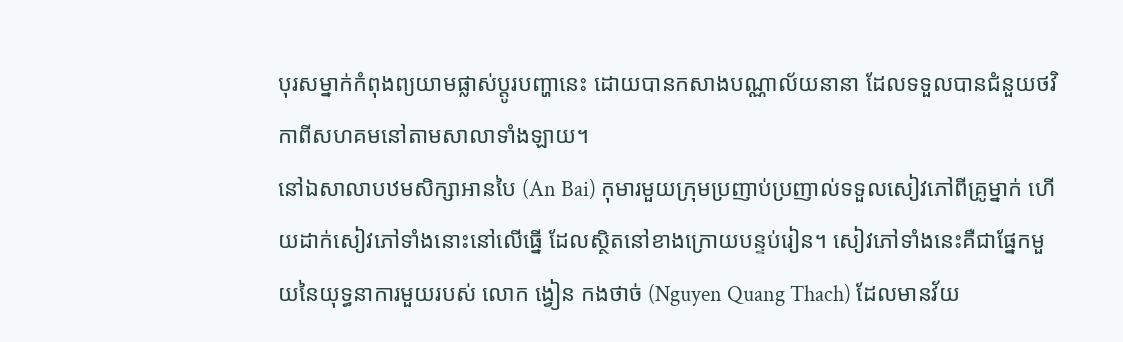បុរសម្នាក់កំពុងព្យយាមផ្លាស់ប្តូរបញ្ហានេះ ដោយបានកសាងបណ្ណាល័យនានា ដែលទទួលបានជំនួយថវិកាពីសហគមនៅតាមសាលាទាំងឡាយ។
នៅឯសាលាបឋមសិក្សាអានបៃ (An Bai) កុមារមួយក្រុមប្រញាប់ប្រញាល់ទទួលសៀវភៅពីគ្រូម្នាក់ ហើយដាក់សៀវភៅទាំងនោះនៅលើធ្នើ ដែលស្ថិតនៅខាងក្រោយបន្ទប់រៀន។ សៀវភៅទាំងនេះគឺជាផ្នែកមួយនៃយុទ្ធនាការមួយរបស់ លោក ង្វៀន កងថាច់ (Nguyen Quang Thach) ដែលមានវ័យ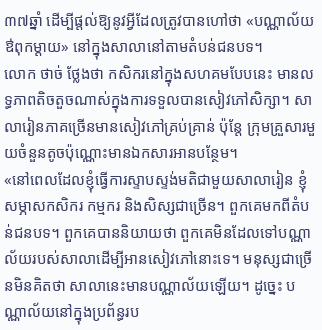៣៧ឆ្នាំ ដើម្បីផ្តល់ឱ្យនូវអ្វីដែលត្រូវបានហៅថា «បណ្ណាល័យឳពុកម្តាយ» នៅក្នុងសាលានៅតាមតំបន់ជនបទ។
លោក ថាច់ ថ្លែងថា កសិករនៅក្នុងសហគមបែបនេះ មានលទ្ធភាពតិចតួចណាស់ក្នុងការទទួលបានសៀវភៅសិក្សា។ សាលារៀនភាគច្រើនមានសៀវភៅគ្រប់គ្រាន់ ប៉ុន្តែ ក្រុមគ្រួសារមួយចំនួនតូចប៉ុណ្ណោះមានឯកសារអានបន្ថែម។
«នៅពេលដែលខ្ញុំធ្វើការស្ទាបស្ទង់មតិជាមួយសាលារៀន ខ្ញុំសម្ភាសកសិករ កម្មករ និងសិស្សជាច្រើន។ ពួកគេមកពីតំបន់ជនបទ។ ពួកគេបាននិយាយថា ពួកគេមិនដែលទៅបណ្ណាល័យរបស់សាលាដើម្បីអានសៀវភៅនោះទេ។ មនុស្សជាច្រើនមិនគិតថា សាលានេះមានបណ្ណាល័យឡើយ។ ដូច្នេះ បណ្ណាល័យនៅក្នុងប្រព័ន្ធរប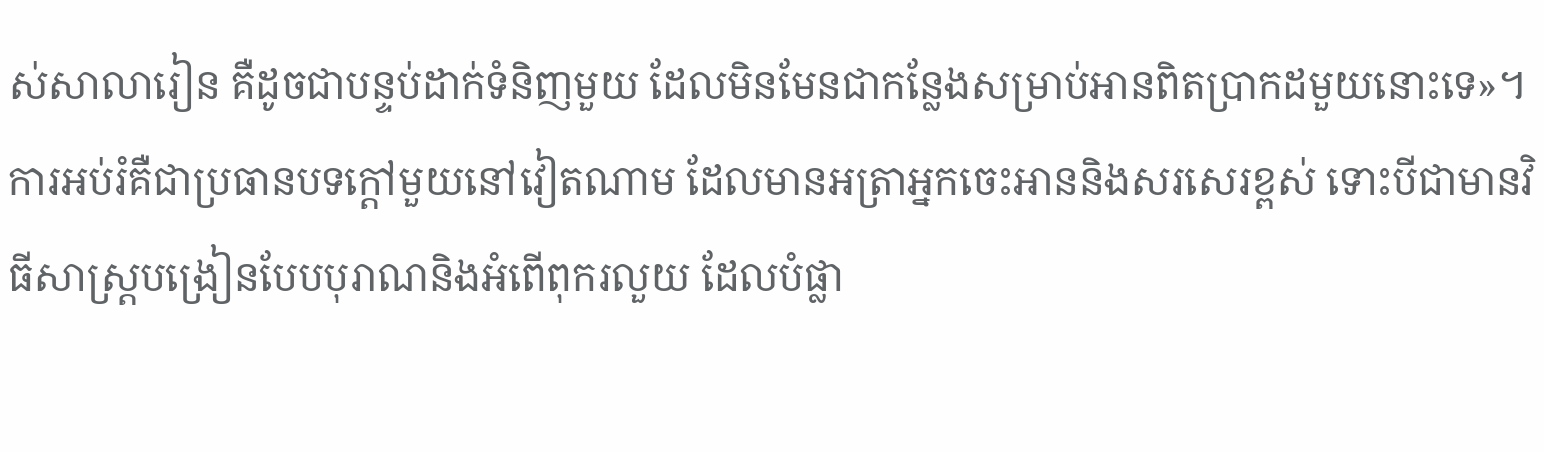ស់សាលារៀន គឺដូចជាបន្ទប់ដាក់ទំនិញមួយ ដែលមិនមែនជាកន្លែងសម្រាប់អានពិតប្រាកដមួយនោះទេ»។
ការអប់រំគឺជាប្រធានបទក្តៅមួយនៅវៀតណាម ដែលមានអត្រាអ្នកចេះអាននិងសរសេរខ្ពស់ ទោះបីជាមានវិធីសាស្រ្តបង្រៀនបែបបុរាណនិងអំពើពុករលួយ ដែលបំផ្លា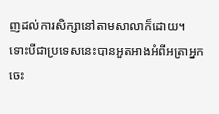ញដល់ការសិក្សានៅតាមសាលាក៏ដោយ។
ទោះបីជាប្រទេសនេះបានអួតអាងអំពីអត្រាអ្នកចេះ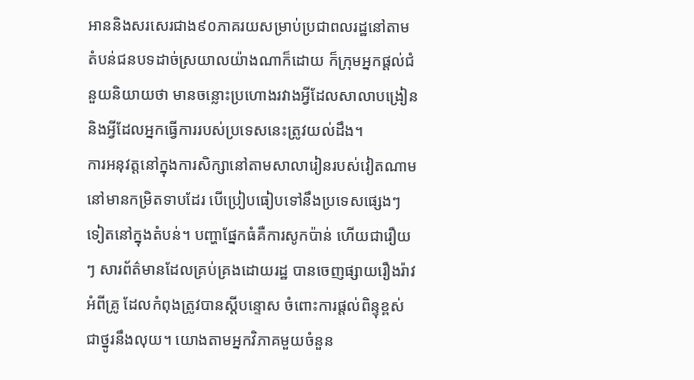អាននិងសរសេរជាង៩០ភាគរយសម្រាប់ប្រជាពលរដ្ឋនៅតាមតំបន់ជនបទដាច់ស្រយាលយ៉ាងណាក៏ដោយ ក៏ក្រុមអ្នកផ្តល់ជំនួយនិយាយថា មានចន្លោះប្រហោងរវាងអ្វីដែលសាលាបង្រៀន និងអ្វីដែលអ្នកធ្វើការរបស់ប្រទេសនេះត្រូវយល់ដឹង។
ការអនុវត្តនៅក្នុងការសិក្សានៅតាមសាលារៀនរបស់វៀតណាម នៅមានកម្រិតទាបដែរ បើប្រៀបធៀបទៅនឹងប្រទេសផ្សេងៗទៀតនៅក្នុងតំបន់។ បញ្ហាផ្នែកធំគឺការសូកប៉ាន់ ហើយជារឿយៗ សារព័ត៌មានដែលគ្រប់គ្រងដោយរដ្ឋ បានចេញផ្សាយរឿងរ៉ាវអំពីគ្រូ ដែលកំពុងត្រូវបានស្តីបន្ទោស ចំពោះការផ្តល់ពិន្ទុខ្ពស់ជាថ្នូរនឹងលុយ។ យោងតាមអ្នកវិភាគមួយចំនួន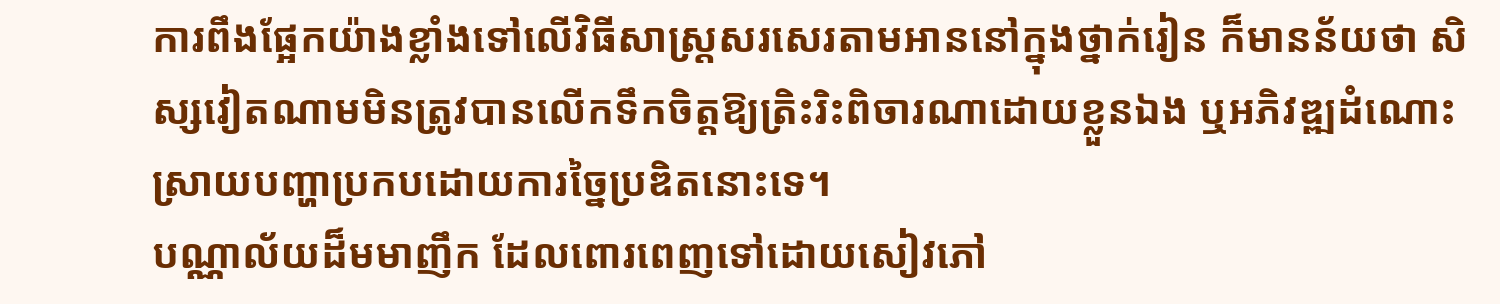ការពឹងផ្អែកយ៉ាងខ្លាំងទៅលើវិធីសាស្រ្តសរសេរតាមអាននៅក្នុងថ្នាក់រៀន ក៏មានន័យថា សិស្សវៀតណាមមិនត្រូវបានលើកទឹកចិត្តឱ្យត្រិះរិះពិចារណាដោយខ្លួនឯង ឬអភិវឌ្ឍដំណោះស្រាយបញ្ហាប្រកបដោយការច្នៃប្រឌិតនោះទេ។
បណ្ណាល័យដ៏មមាញឹក ដែលពោរពេញទៅដោយសៀវភៅ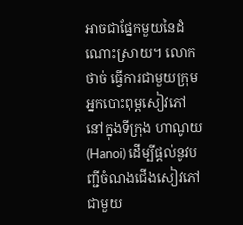អាចជាផ្នែកមួយនៃដំណោះស្រាយ។ លោក ថាច់ ធ្វើការជាមួយក្រុមអ្នកបោះពុម្ពសៀវភៅនៅក្នុងទីក្រុង ហាណូយ (Hanoi) ដើម្បីផ្តល់នូវបញ្ជីចំណងជើងសៀវភៅ ជាមួយ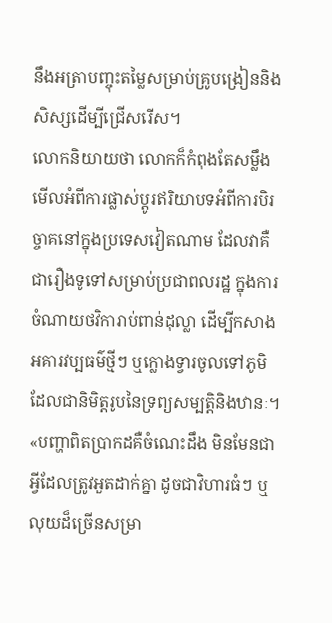នឹងអត្រាបញ្ចុះតម្លៃសម្រាប់គ្រូបង្រៀននិងសិស្សដើម្បីជ្រើសរើស។
លោកនិយាយថា លោកក៏កំពុងតែសម្លឹងមើលអំពីការផ្លាស់ប្តូរឥរិយាបទអំពីការបិរច្ចាគនៅក្នុងប្រទេសវៀតណាម ដែលវាគឺជារឿងទូទៅសម្រាប់ប្រជាពលរដ្ឋ ក្នុងការចំណាយថវិការាប់ពាន់ដុល្លា ដើម្បីកសាងអគារវប្បធម៌ថ្មីៗ ឬក្លោងទ្វារចូលទៅភូមិ ដែលជានិមិត្តរូបនៃទ្រព្យសម្បត្តិនិងឋានៈ។
«បញ្ហាពិតប្រាកដគឺចំណេះដឹង មិនមែនជាអ្វីដែលត្រូវអួតដាក់គ្នា ដូចជាវិហារធំៗ ឬលុយដ៏ច្រើនសម្រា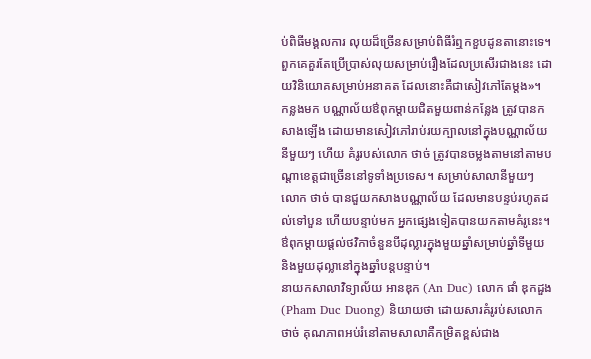ប់ពិធីមង្គលការ លុយដ៏ច្រើនសម្រាប់ពិធីរំឮកខួបដូនតានោះទេ។ ពួកគេគួរតែប្រើប្រាស់លុយសម្រាប់រឿងដែលប្រសើរជាងនេះ ដោយវិនិយោគសម្រាប់អនាគត ដែលនោះគឺជាសៀវភៅតែម្តង»។
កន្លងមក បណ្ណាល័យឳពុកម្តាយជិតមួយពាន់កន្លែង ត្រូវបានកសាងឡើង ដោយមានសៀវភៅរាប់រយក្បាលនៅក្នុងបណ្ណាល័យនីមួយៗ ហើយ គំរូរបស់លោក ថាច់ ត្រូវបានចម្លងតាមនៅតាមបណ្តាខេត្តជាច្រើននៅទូទាំងប្រទេស។ សម្រាប់សាលានីមួយៗ លោក ថាច់ បានជួយកសាងបណ្ណាល័យ ដែលមានបន្ទប់រហូតដល់ទៅបួន ហើយបន្ទាប់មក អ្នកផ្សេងទៀតបានយកតាមគំរូនេះ។ ឳពុកម្តាយផ្តល់ថវិកាចំនួនបីដុល្លារក្នុងមួយឆ្នាំសម្រាប់ឆ្នាំទីមួយ និងមួយដុល្លានៅក្នុងឆ្នាំបន្តបន្ទាប់។
នាយកសាលាវិទ្យាល័យ អានឌុក (An Duc) លោក ផាំ ឌុកដួង (Pham Duc Duong) និយាយថា ដោយសារគំរូរប់សលោក ថាច់ គុណភាពអប់រំនៅតាមសាលាគឺកម្រិតខ្ពស់ជាង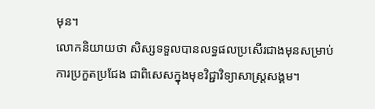មុន។
លោកនិយាយថា សិស្សទទួលបានលទ្ធផលប្រសើរជាងមុនសម្រាប់ការប្រកួតប្រជែង ជាពិសេសក្នុងមុខវិជ្ជាវិទ្យាសាស្រ្តសង្គម។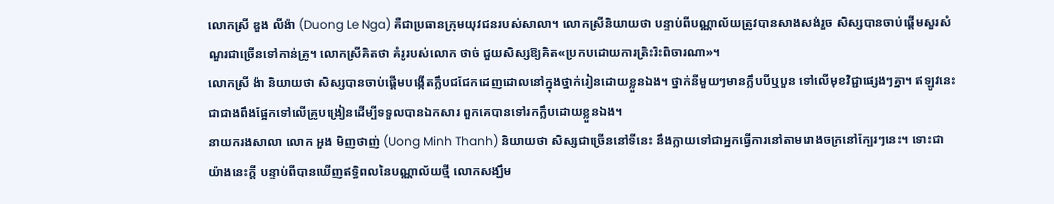លោកស្រី ឌួង លីង៉ា (Duong Le Nga) គឺជាប្រធានក្រុមយុវជនរបស់សាលា។ លោកស្រីនិយាយថា បន្ទាប់ពីបណ្ណាល័យត្រូវបានសាងសង់រួច សិស្សបានចាប់ផ្តើមសួរសំណួរជាច្រើនទៅកាន់គ្រូ។ លោកស្រីគិតថា គំរូរបស់លោក ថាច់ ជួយសិស្សឱ្យគិត«ប្រកបដោយការត្រិះរិះពិចារណា»។
លោកស្រី ង៉ា និយាយថា សិស្សបានចាប់ផ្តើមបង្កើតក្លឹបជជែកដេញដោលនៅក្នុងថ្នាក់រៀនដោយខ្លួនឯង។ ថ្នាក់នីមួយៗមានក្លឹបបីឬបួន ទៅលើមុខវិជ្ជាផ្សេងៗគ្នា។ ឥឡូវនេះ ជាជាងពឹងផ្អែកទៅលើគ្រូបង្រៀនដើម្បីទទួលបានឯកសារ ពួកគេបានទៅរកក្លឹបដោយខ្លួនឯង។
នាយករងសាលា លោក អួង មិញថាញ់ (Uong Minh Thanh) និយាយថា សិស្សជាច្រើននៅទីនេះ នឹងក្លាយទៅជាអ្នកធ្វើការនៅតាមរោងចក្រនៅក្បែរៗនេះ។ ទោះជាយ៉ាងនេះក្តី បន្ទាប់ពីបានឃើញឥទ្ធិពលនៃបណ្ណាល័យថ្មី លោកសង្ឃឹម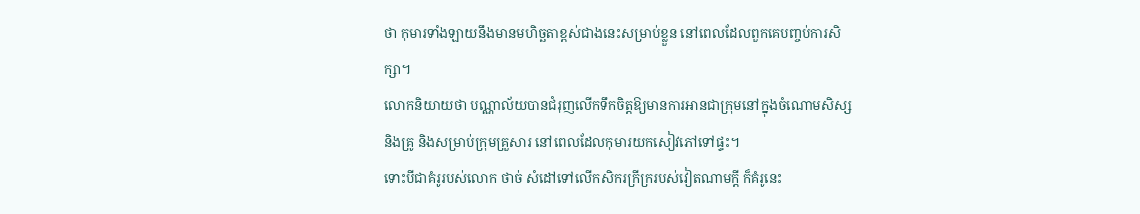ថា កុមារទាំងឡាយនឹងមានមហិច្ឆតាខ្ពស់ជាងនេះសម្រាប់ខ្លួន នៅពេលដែលពួកគេបញ្ចប់ការសិក្សា។
លោកនិយាយថា បណ្ណាល័យបានជំរុញលើកទឹកចិត្តឱ្យមានការអានជាក្រុមនៅក្នុងចំណោមសិស្ស និងគ្រូ និងសម្រាប់ក្រុមគ្រួសារ នៅពេលដែលកុមារយកសៀវភៅទៅផ្ទះ។
ទោះបីជាគំរូរបស់លោក ថាច់ សំដៅទៅលើកសិករក្រីក្ររបស់វៀតណាមក្តី ក៏គំរូនេះ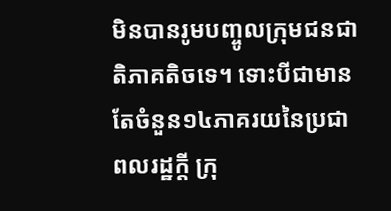មិនបានរូមបញ្ចូលក្រុមជនជាតិភាគតិចទេ។ ទោះបីជាមានតែចំនួន១៤ភាគរយនៃប្រជាពលរដ្ឋក្តី ក្រុ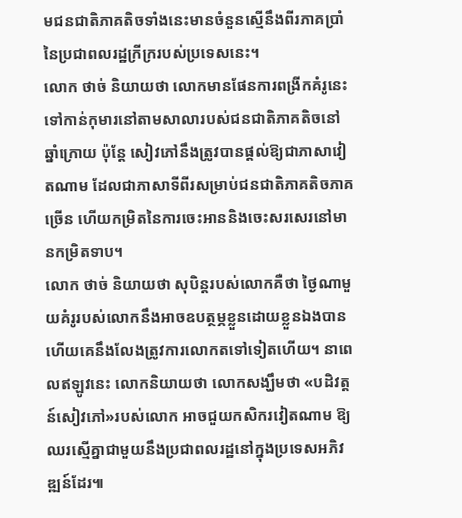មជនជាតិភាគតិចទាំងនេះមានចំនួនស្មើនឹងពីរភាគប្រាំនៃប្រជាពលរដ្ឋក្រីក្ររបស់ប្រទេសនេះ។
លោក ថាច់ និយាយថា លោកមានផែនការពង្រីកគំរូនេះទៅកាន់កុមារនៅតាមសាលារបស់ជនជាតិភាគតិចនៅឆ្នាំក្រោយ ប៉ុន្តែ សៀវភៅនឹងត្រូវបានផ្តល់ឱ្យជាភាសាវៀតណាម ដែលជាភាសាទីពីរសម្រាប់ជនជាតិភាគតិចភាគច្រើន ហើយកម្រិតនៃការចេះអាននិងចេះសរសេរនៅមានកម្រិតទាប។
លោក ថាច់ និយាយថា សុបិន្តរបស់លោកគឺថា ថ្ងៃណាមួយគំរូរបស់លោកនឹងអាចឧបត្ថម្ភខ្លួនដោយខ្លួនឯងបាន ហើយគេនឹងលែងត្រូវការលោកតទៅទៀតហើយ។ នាពេលឥឡូវនេះ លោកនិយាយថា លោកសង្ឃឹមថា «បដិវត្តន៍សៀវភៅ»របស់លោក អាចជួយកសិករវៀតណាម ឱ្យឈរស្មើគ្នាជាមួយនឹងប្រជាពលរដ្ឋនៅក្នុងប្រទេសអភិវឌ្ឍន៍ដែរ៕